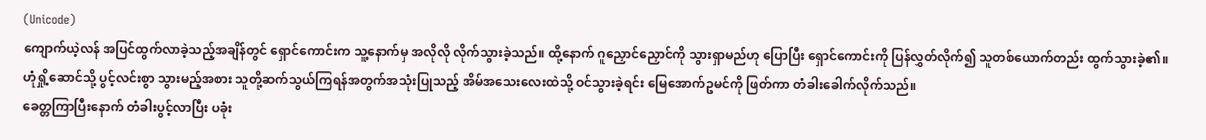(Unicode)
ကျောက်ယဲ့လန် အပြင်ထွက်လာခဲ့သည့်အချိန်တွင် ရှောင်ကောင်းက သူ့နောက်မှ အလိုလို လိုက်သွားခဲ့သည်။ ထို့နောက် ဂူညှောင်ညှောင်ကို သွားရှာမည်ဟု ပြောပြီး ရှောင်ကောင်းကို ပြန်လွှတ်လိုက်၍ သူတစ်ယောက်တည်း ထွက်သွားခဲ့၏။
ဟုံရှို့ဆောင်သို့ ပွင့်လင်းစွာ သွားမည့်အစား သူတို့ဆက်သွယ်ကြရန်အတွက်အသုံးပြုသည့် အိမ်အသေးလေးထဲသို့ ဝင်သွားခဲ့ရင်း မြေအောက်ဥမင်ကို ဖြတ်ကာ တံခါးခေါက်လိုက်သည်။
ခေတ္တကြာပြီးနောက် တံခါးပွင့်လာပြီး ပခုံး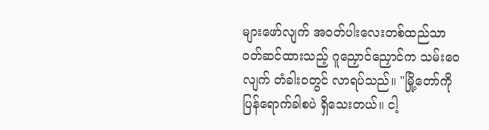များဖော်လျက် အဝတ်ပါးလေးတစ်ထည်သာ ဝတ်ဆင်ထားသည့် ဂူညှောင်ညှောင်က သမ်းဝေလျက် တံခါးဝတွင် လာရပ်သည်။ "မြို့တော်ကို ပြန်ရောက်ခါစပဲ ရှိသေးတယ်။ ငါ့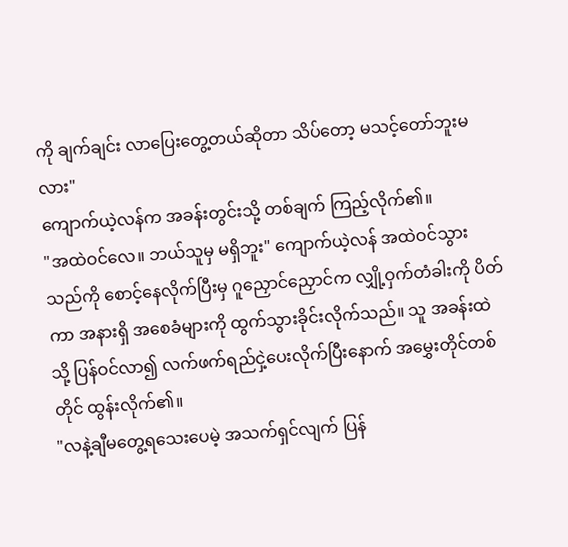ကို ချက်ချင်း လာပြေးတွေ့တယ်ဆိုတာ သိပ်တော့ မသင့်တော်ဘူးမလား"
ကျောက်ယဲ့လန်က အခန်းတွင်းသို့ တစ်ချက် ကြည့်လိုက်၏။
"အထဲဝင်လေ။ ဘယ်သူမှ မရှိဘူး" ကျောက်ယဲ့လန် အထဲဝင်သွားသည်ကို စောင့်နေလိုက်ပြီးမှ ဂူညှောင်ညှောင်က လျှို့ဝှက်တံခါးကို ပိတ်ကာ အနားရှိ အစေခံများကို ထွက်သွားခိုင်းလိုက်သည်။ သူ အခန်းထဲသို့ ပြန်ဝင်လာ၍ လက်ဖက်ရည်ငှဲ့ပေးလိုက်ပြီးနောက် အမွှေးတိုင်တစ်တိုင် ထွန်းလိုက်၏။
"လနဲ့ချီမတွေ့ရသေးပေမဲ့ အသက်ရှင်လျက် ပြန်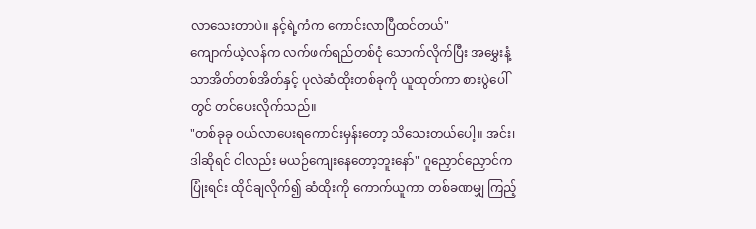လာသေးတာပဲ။ နင့်ရဲ့ကံက ကောင်းလာပြီထင်တယ်"
ကျောက်ယဲ့လန်က လက်ဖက်ရည်တစ်ငုံ သောက်လိုက်ပြီး အမွှေးနံ့သာအိတ်တစ်အိတ်နှင့် ပုလဲဆံထိုးတစ်ခုကို ယူထုတ်ကာ စားပွဲပေါ်တွင် တင်ပေးလိုက်သည်။
"တစ်ခုခု ဝယ်လာပေးရကောင်းမှန်းတော့ သိသေးတယ်ပေါ့။ အင်း၊ ဒါဆိုရင် ငါလည်း မယဉ်ကျေးနေတော့ဘူးနော်" ဂူညှောင်ညှောင်က ပြုံးရင်း ထိုင်ချလိုက်၍ ဆံထိုးကို ကောက်ယူကာ တစ်ခဏမျှ ကြည့်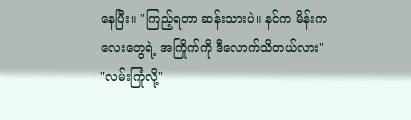နေပြီး။ "ကြည့်ရတာ ဆန်းသားပဲ။ နင်က မိန်းကလေးတွေရဲ့ အကြိုက်ကို ဒီလောက်သိတယ်လား"
"လမ်းကြုံလို့"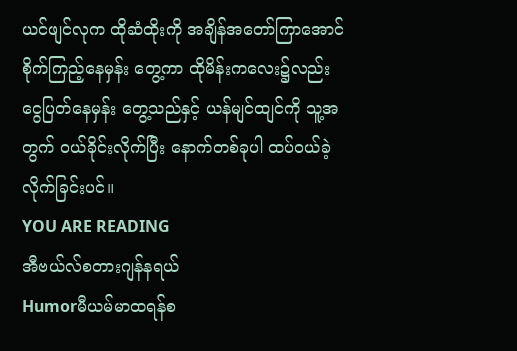ယင်ဖျင်လုက ထိုဆံထိုးကို အချိန်အတော်ကြာအောင် စိုက်ကြည့်နေမှန်း တွေ့ကာ ထိုမိန်းကလေး၌လည်း ငွေပြတ်နေမှန်း တွေ့သည်နှင့် ယန်မျင်ထျင်ကို သူ့အတွက် ဝယ်ခိုင်းလိုက်ပြီး နောက်တစ်ခုပါ ထပ်ဝယ်ခဲ့လိုက်ခြင်းပင်။
YOU ARE READING
အီဗယ်လ်စတားဂျန်နရယ်
Humorမီယမ်မာထရန်စ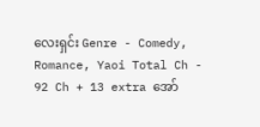လေးရှင်း Genre - Comedy, Romance, Yaoi Total Ch - 92 Ch + 13 extra အော်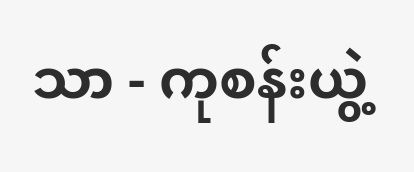သာ - ကုစန်းယွဲ့